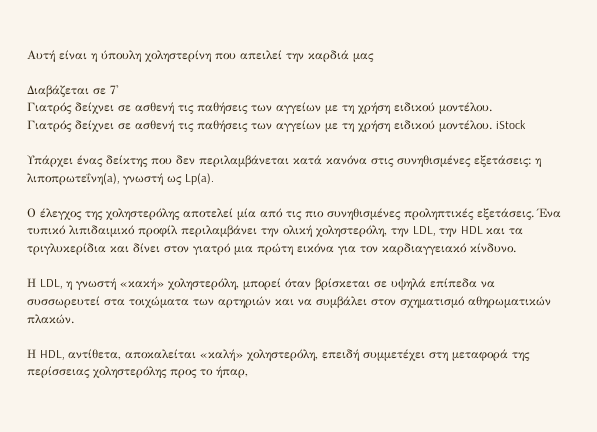Αυτή είναι η ύπουλη χοληστερίνη που απειλεί την καρδιά μας

Διαβάζεται σε 7'
Γιατρός δείχνει σε ασθενή τις παθήσεις των αγγείων με τη χρήση ειδικού μοντέλου.
Γιατρός δείχνει σε ασθενή τις παθήσεις των αγγείων με τη χρήση ειδικού μοντέλου. iStock

Υπάρχει ένας δείκτης που δεν περιλαμβάνεται κατά κανόνα στις συνηθισμένες εξετάσεις: η λιποπρωτεΐνη(a), γνωστή ως Lp(a).

Ο έλεγχος της χοληστερόλης αποτελεί μία από τις πιο συνηθισμένες προληπτικές εξετάσεις. Ένα τυπικό λιπιδαιμικό προφίλ περιλαμβάνει την ολική χοληστερόλη, την LDL, την HDL και τα τριγλυκερίδια και δίνει στον γιατρό μια πρώτη εικόνα για τον καρδιαγγειακό κίνδυνο.

Η LDL, η γνωστή «κακή» χοληστερόλη, μπορεί όταν βρίσκεται σε υψηλά επίπεδα να συσσωρευτεί στα τοιχώματα των αρτηριών και να συμβάλει στον σχηματισμό αθηρωματικών πλακών.

Η HDL, αντίθετα, αποκαλείται «καλή» χοληστερόλη, επειδή συμμετέχει στη μεταφορά της περίσσειας χοληστερόλης προς το ήπαρ,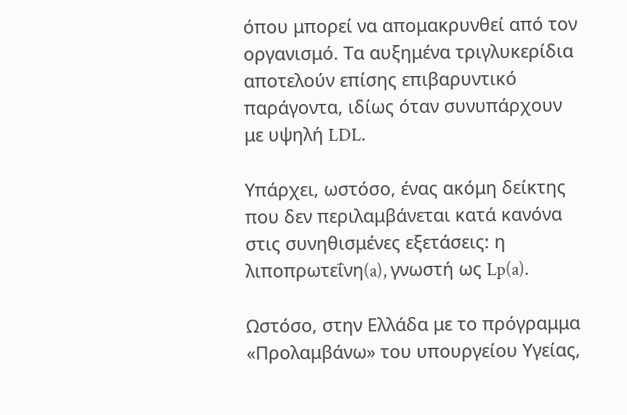όπου μπορεί να απομακρυνθεί από τον οργανισμό. Τα αυξημένα τριγλυκερίδια αποτελούν επίσης επιβαρυντικό παράγοντα, ιδίως όταν συνυπάρχουν με υψηλή LDL.

Υπάρχει, ωστόσο, ένας ακόμη δείκτης που δεν περιλαμβάνεται κατά κανόνα στις συνηθισμένες εξετάσεις: η λιποπρωτεΐνη(a), γνωστή ως Lp(a).

Ωστόσο, στην Ελλάδα με το πρόγραμμα «Προλαμβάνω» του υπουργείου Υγείας,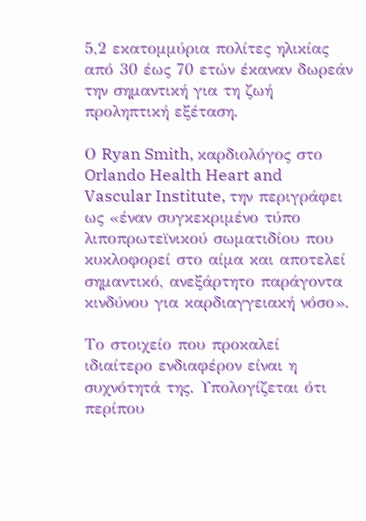5,2 εκατομμύρια πολίτες ηλικίας από 30 έως 70 ετών έκαναν δωρεάν την σημαντική για τη ζωή προληπτική εξέταση.

Ο Ryan Smith, καρδιολόγος στο Orlando Health Heart and Vascular Institute, την περιγράφει ως «έναν συγκεκριμένο τύπο λιποπρωτεϊνικού σωματιδίου που κυκλοφορεί στο αίμα και αποτελεί σημαντικό, ανεξάρτητο παράγοντα κινδύνου για καρδιαγγειακή νόσο».

Το στοιχείο που προκαλεί ιδιαίτερο ενδιαφέρον είναι η συχνότητά της. Υπολογίζεται ότι περίπου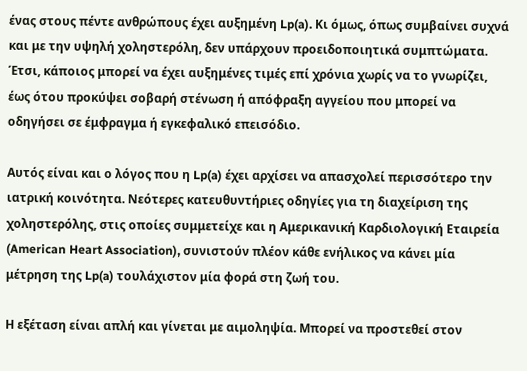ένας στους πέντε ανθρώπους έχει αυξημένη Lp(a). Κι όμως, όπως συμβαίνει συχνά και με την υψηλή χοληστερόλη, δεν υπάρχουν προειδοποιητικά συμπτώματα. Έτσι, κάποιος μπορεί να έχει αυξημένες τιμές επί χρόνια χωρίς να το γνωρίζει, έως ότου προκύψει σοβαρή στένωση ή απόφραξη αγγείου που μπορεί να οδηγήσει σε έμφραγμα ή εγκεφαλικό επεισόδιο.

Αυτός είναι και ο λόγος που η Lp(a) έχει αρχίσει να απασχολεί περισσότερο την ιατρική κοινότητα. Νεότερες κατευθυντήριες οδηγίες για τη διαχείριση της χοληστερόλης, στις οποίες συμμετείχε και η Αμερικανική Καρδιολογική Εταιρεία (American Heart Association), συνιστούν πλέον κάθε ενήλικος να κάνει μία μέτρηση της Lp(a) τουλάχιστον μία φορά στη ζωή του.

Η εξέταση είναι απλή και γίνεται με αιμοληψία. Μπορεί να προστεθεί στον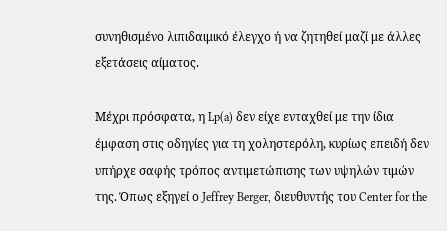συνηθισμένο λιπιδαιμικό έλεγχο ή να ζητηθεί μαζί με άλλες εξετάσεις αίματος.

Μέχρι πρόσφατα, η Lp(a) δεν είχε ενταχθεί με την ίδια έμφαση στις οδηγίες για τη χοληστερόλη, κυρίως επειδή δεν υπήρχε σαφής τρόπος αντιμετώπισης των υψηλών τιμών της. Όπως εξηγεί ο Jeffrey Berger, διευθυντής του Center for the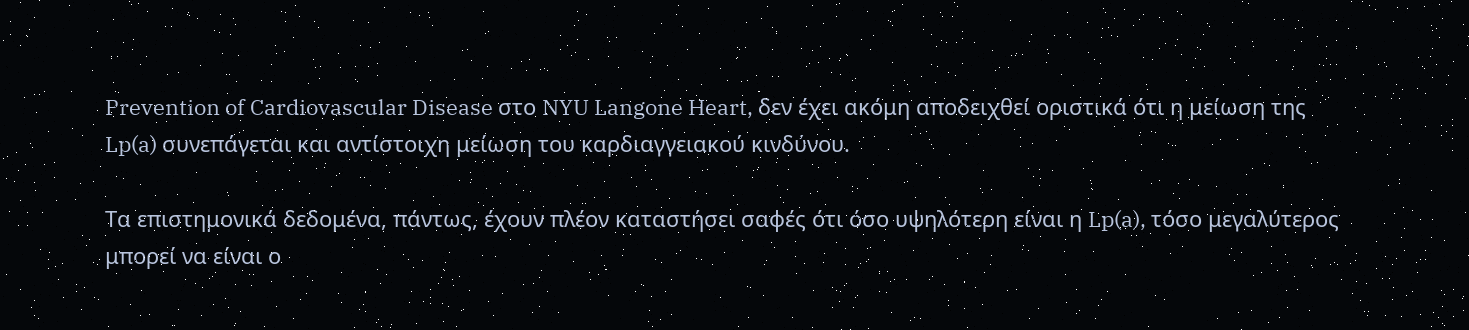Prevention of Cardiovascular Disease στο NYU Langone Heart, δεν έχει ακόμη αποδειχθεί οριστικά ότι η μείωση της Lp(a) συνεπάγεται και αντίστοιχη μείωση του καρδιαγγειακού κινδύνου.

Τα επιστημονικά δεδομένα, πάντως, έχουν πλέον καταστήσει σαφές ότι όσο υψηλότερη είναι η Lp(a), τόσο μεγαλύτερος μπορεί να είναι ο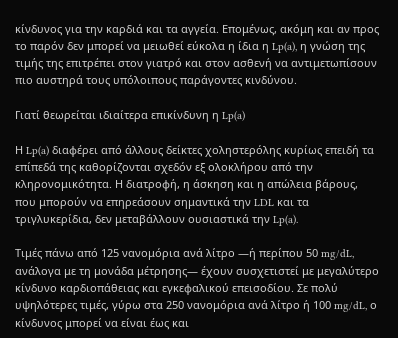κίνδυνος για την καρδιά και τα αγγεία. Επομένως, ακόμη και αν προς το παρόν δεν μπορεί να μειωθεί εύκολα η ίδια η Lp(a), η γνώση της τιμής της επιτρέπει στον γιατρό και στον ασθενή να αντιμετωπίσουν πιο αυστηρά τους υπόλοιπους παράγοντες κινδύνου.

Γιατί θεωρείται ιδιαίτερα επικίνδυνη η Lp(a)

Η Lp(a) διαφέρει από άλλους δείκτες χοληστερόλης κυρίως επειδή τα επίπεδά της καθορίζονται σχεδόν εξ ολοκλήρου από την κληρονομικότητα. Η διατροφή, η άσκηση και η απώλεια βάρους, που μπορούν να επηρεάσουν σημαντικά την LDL και τα τριγλυκερίδια, δεν μεταβάλλουν ουσιαστικά την Lp(a).

Τιμές πάνω από 125 νανομόρια ανά λίτρο —ή περίπου 50 mg/dL, ανάλογα με τη μονάδα μέτρησης— έχουν συσχετιστεί με μεγαλύτερο κίνδυνο καρδιοπάθειας και εγκεφαλικού επεισοδίου. Σε πολύ υψηλότερες τιμές, γύρω στα 250 νανομόρια ανά λίτρο ή 100 mg/dL, ο κίνδυνος μπορεί να είναι έως και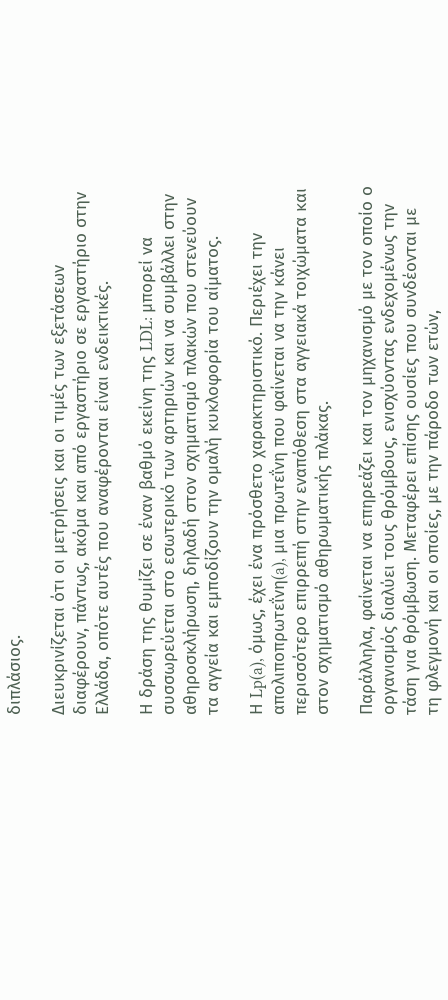διπλάσιος.

Διευκρινίζεται ότι οι μετρήσεις και οι τιμές των εξετάσεων διαφέρουν, πάντως, ακόμα και από εργαστήριο σε εργαστήριο στην Ελλάδα, οπότε αυτές που αναφέρονται είναι ενδεικτικές.

Η δράση της θυμίζει σε έναν βαθμό εκείνη της LDL: μπορεί να συσσωρεύεται στο εσωτερικό των αρτηριών και να συμβάλλει στην αθηροσκλήρωση, δηλαδή στον σχηματισμό πλακών που στενεύουν τα αγγεία και εμποδίζουν την ομαλή κυκλοφορία του αίματος.

Η Lp(a), όμως, έχει ένα πρόσθετο χαρακτηριστικό. Περιέχει την απολιποπρωτεΐνη(a), μια πρωτεΐνη που φαίνεται να την κάνει περισσότερο επιρρεπή στην εναπόθεση στα αγγειακά τοιχώματα και στον σχηματισμό αθηρωματικής πλάκας.

Παράλληλα, φαίνεται να επηρεάζει και τον μηχανισμό με τον οποίο ο οργανισμός διαλύει τους θρόμβους, ενισχύοντας ενδεχομένως την τάση για θρόμβωση. Μεταφέρει επίσης ουσίες που συνδέονται με τη φλεγμονή και οι οποίες, με την πάροδο των ετών,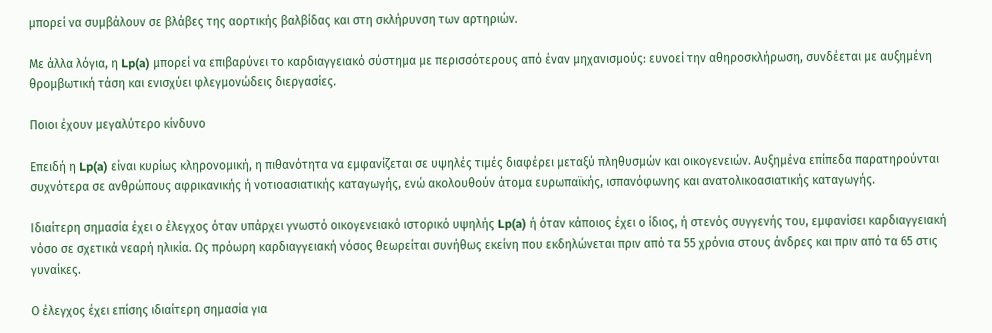μπορεί να συμβάλουν σε βλάβες της αορτικής βαλβίδας και στη σκλήρυνση των αρτηριών.

Με άλλα λόγια, η Lp(a) μπορεί να επιβαρύνει το καρδιαγγειακό σύστημα με περισσότερους από έναν μηχανισμούς: ευνοεί την αθηροσκλήρωση, συνδέεται με αυξημένη θρομβωτική τάση και ενισχύει φλεγμονώδεις διεργασίες.

Ποιοι έχουν μεγαλύτερο κίνδυνο

Επειδή η Lp(a) είναι κυρίως κληρονομική, η πιθανότητα να εμφανίζεται σε υψηλές τιμές διαφέρει μεταξύ πληθυσμών και οικογενειών. Αυξημένα επίπεδα παρατηρούνται συχνότερα σε ανθρώπους αφρικανικής ή νοτιοασιατικής καταγωγής, ενώ ακολουθούν άτομα ευρωπαϊκής, ισπανόφωνης και ανατολικοασιατικής καταγωγής.

Ιδιαίτερη σημασία έχει ο έλεγχος όταν υπάρχει γνωστό οικογενειακό ιστορικό υψηλής Lp(a) ή όταν κάποιος έχει ο ίδιος, ή στενός συγγενής του, εμφανίσει καρδιαγγειακή νόσο σε σχετικά νεαρή ηλικία. Ως πρόωρη καρδιαγγειακή νόσος θεωρείται συνήθως εκείνη που εκδηλώνεται πριν από τα 55 χρόνια στους άνδρες και πριν από τα 65 στις γυναίκες.

Ο έλεγχος έχει επίσης ιδιαίτερη σημασία για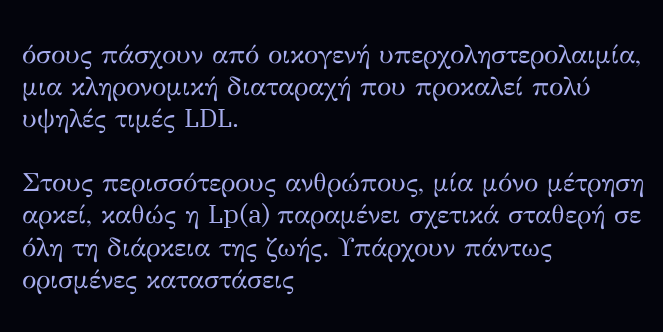όσους πάσχουν από οικογενή υπερχοληστερολαιμία, μια κληρονομική διαταραχή που προκαλεί πολύ υψηλές τιμές LDL.

Στους περισσότερους ανθρώπους, μία μόνο μέτρηση αρκεί, καθώς η Lp(a) παραμένει σχετικά σταθερή σε όλη τη διάρκεια της ζωής. Υπάρχουν πάντως ορισμένες καταστάσεις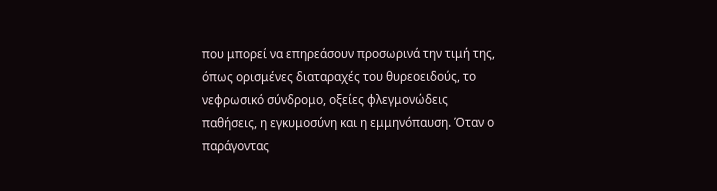που μπορεί να επηρεάσουν προσωρινά την τιμή της, όπως ορισμένες διαταραχές του θυρεοειδούς, το νεφρωσικό σύνδρομο, οξείες φλεγμονώδεις παθήσεις, η εγκυμοσύνη και η εμμηνόπαυση. Όταν ο παράγοντας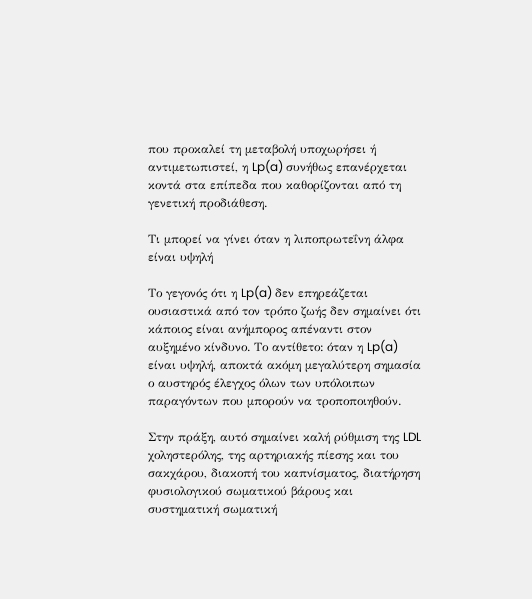που προκαλεί τη μεταβολή υποχωρήσει ή αντιμετωπιστεί, η Lp(a) συνήθως επανέρχεται κοντά στα επίπεδα που καθορίζονται από τη γενετική προδιάθεση.

Τι μπορεί να γίνει όταν η λιποπρωτεΐνη άλφα είναι υψηλή

Το γεγονός ότι η Lp(a) δεν επηρεάζεται ουσιαστικά από τον τρόπο ζωής δεν σημαίνει ότι κάποιος είναι ανήμπορος απέναντι στον αυξημένο κίνδυνο. Το αντίθετο: όταν η Lp(a) είναι υψηλή, αποκτά ακόμη μεγαλύτερη σημασία ο αυστηρός έλεγχος όλων των υπόλοιπων παραγόντων που μπορούν να τροποποιηθούν.

Στην πράξη, αυτό σημαίνει καλή ρύθμιση της LDL χοληστερόλης, της αρτηριακής πίεσης και του σακχάρου, διακοπή του καπνίσματος, διατήρηση φυσιολογικού σωματικού βάρους και συστηματική σωματική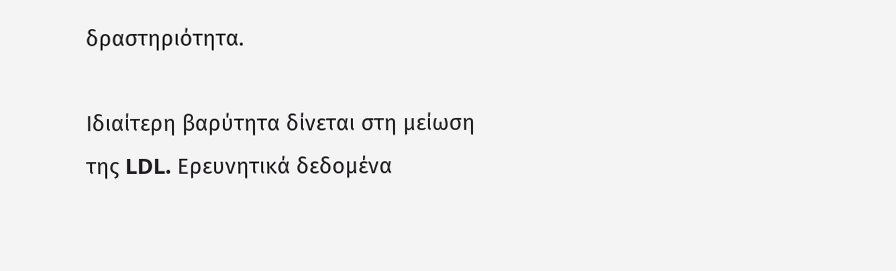δραστηριότητα.

Ιδιαίτερη βαρύτητα δίνεται στη μείωση της LDL. Ερευνητικά δεδομένα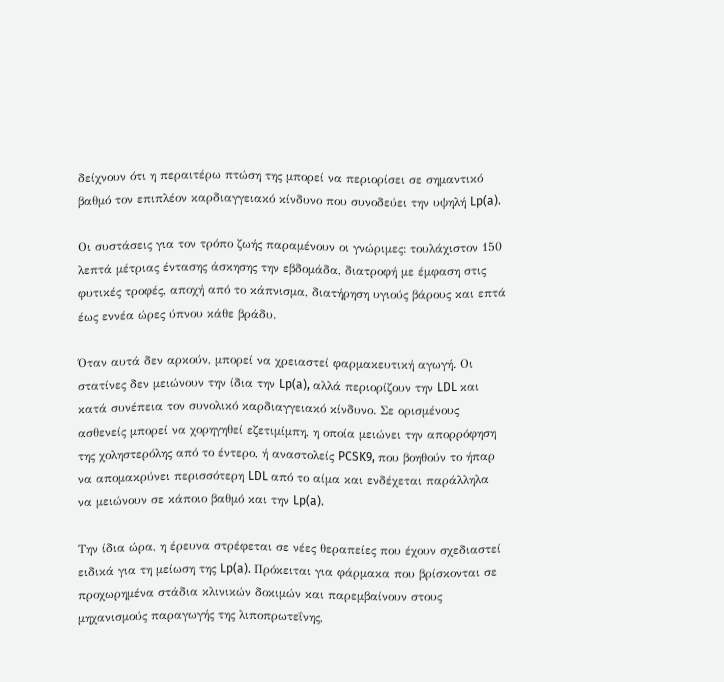δείχνουν ότι η περαιτέρω πτώση της μπορεί να περιορίσει σε σημαντικό βαθμό τον επιπλέον καρδιαγγειακό κίνδυνο που συνοδεύει την υψηλή Lp(a).

Οι συστάσεις για τον τρόπο ζωής παραμένουν οι γνώριμες: τουλάχιστον 150 λεπτά μέτριας έντασης άσκησης την εβδομάδα, διατροφή με έμφαση στις φυτικές τροφές, αποχή από το κάπνισμα, διατήρηση υγιούς βάρους και επτά έως εννέα ώρες ύπνου κάθε βράδυ.

Όταν αυτά δεν αρκούν, μπορεί να χρειαστεί φαρμακευτική αγωγή. Οι στατίνες δεν μειώνουν την ίδια την Lp(a), αλλά περιορίζουν την LDL και κατά συνέπεια τον συνολικό καρδιαγγειακό κίνδυνο. Σε ορισμένους ασθενείς μπορεί να χορηγηθεί εζετιμίμπη, η οποία μειώνει την απορρόφηση της χοληστερόλης από το έντερο, ή αναστολείς PCSK9, που βοηθούν το ήπαρ να απομακρύνει περισσότερη LDL από το αίμα και ενδέχεται παράλληλα να μειώνουν σε κάποιο βαθμό και την Lp(a).

Την ίδια ώρα, η έρευνα στρέφεται σε νέες θεραπείες που έχουν σχεδιαστεί ειδικά για τη μείωση της Lp(a). Πρόκειται για φάρμακα που βρίσκονται σε προχωρημένα στάδια κλινικών δοκιμών και παρεμβαίνουν στους μηχανισμούς παραγωγής της λιποπρωτεΐνης,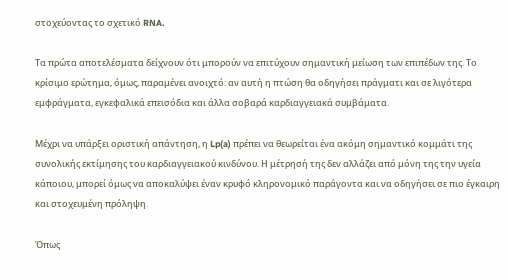στοχεύοντας το σχετικό RNA.

Τα πρώτα αποτελέσματα δείχνουν ότι μπορούν να επιτύχουν σημαντική μείωση των επιπέδων της. Το κρίσιμο ερώτημα, όμως, παραμένει ανοιχτό: αν αυτή η πτώση θα οδηγήσει πράγματι και σε λιγότερα εμφράγματα, εγκεφαλικά επεισόδια και άλλα σοβαρά καρδιαγγειακά συμβάματα.

Μέχρι να υπάρξει οριστική απάντηση, η Lp(a) πρέπει να θεωρείται ένα ακόμη σημαντικό κομμάτι της συνολικής εκτίμησης του καρδιαγγειακού κινδύνου. Η μέτρησή της δεν αλλάζει από μόνη της την υγεία κάποιου, μπορεί όμως να αποκαλύψει έναν κρυφό κληρονομικό παράγοντα και να οδηγήσει σε πιο έγκαιρη και στοχευμένη πρόληψη.

Όπως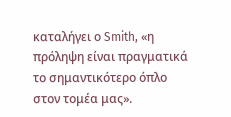καταλήγει ο Smith, «η πρόληψη είναι πραγματικά το σημαντικότερο όπλο στον τομέα μας».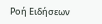Ροή Ειδήσεων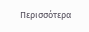Περισσότερα